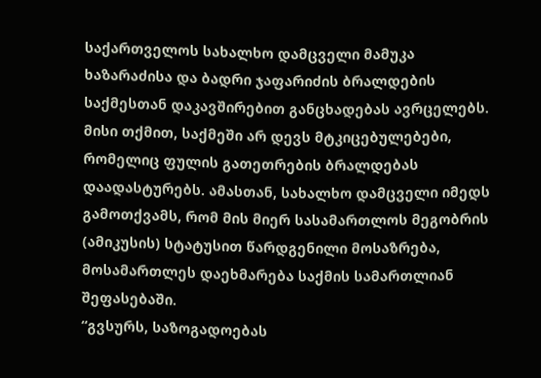საქართველოს სახალხო დამცველი მამუკა ხაზარაძისა და ბადრი ჯაფარიძის ბრალდების საქმესთან დაკავშირებით განცხადებას ავრცელებს.
მისი თქმით, საქმეში არ დევს მტკიცებულებები, რომელიც ფულის გათეთრების ბრალდებას დაადასტურებს. ამასთან, სახალხო დამცველი იმედს გამოთქვამს, რომ მის მიერ სასამართლოს მეგობრის (ამიკუსის) სტატუსით წარდგენილი მოსაზრება, მოსამართლეს დაეხმარება საქმის სამართლიან შეფასებაში.
“გვსურს, საზოგადოებას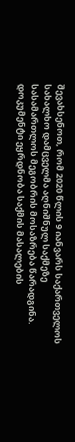შევახსენოთ, რომ 2020 წლის 9 იანვარს საქართველოს სახალხო დამცველმა აღნიშნულ საქმეზე სასამართლოს მეგობრის მოსაზრება წარადგინა. დოკუმენტი ეყრდნობა საქმის მასალების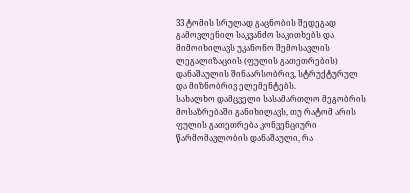33 ტომის სრულად გაცნობის შედეგად გამოვლენილ საკვანძო საკითხებს და მიმოიხილავს უკანონო შემოსავლის ლეგალიზაციის (ფულის გათეთრების) დანაშაულის შინაარსობრივ, სტრუქტურულ და მიზნობრივ ელემენტებს.
სახალხო დამცველი სასამართლო მეგობრის მოსაზრებაში განიხილავს, თუ რატომ არის ფულის გათეთრება კონვენციური წარმომავლობის დანაშაული, რა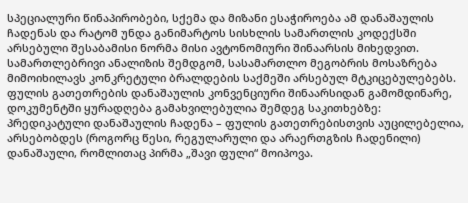სპეციალური წინაპირობები, სქემა და მიზანი ესაჭიროება ამ დანაშაულის ჩადენას და რატომ უნდა განიმარტოს სისხლის სამართლის კოდექსში არსებული შესაბამისი ნორმა მისი ავტონომიური შინაარსის მიხედვით. სამართლებრივი ანალიზის შემდგომ, სასამართლო მეგობრის მოსაზრება მიმოიხილავს კონკრეტული ბრალდების საქმეში არსებულ მტკიცებულებებს.
ფულის გათეთრების დანაშაულის კონვენციური შინაარსიდან გამომდინარე, დოკუმენტში ყურადღება გამახვილებულია შემდეგ საკითხებზე:
პრედიკატული დანაშაულის ჩადენა – ფულის გათეთრებისთვის აუცილებელია, არსებობდეს (როგორც წესი, რეგულარული და არაერთგზის ჩადენილი) დანაშაული, რომლითაც პირმა „შავი ფული“ მოიპოვა.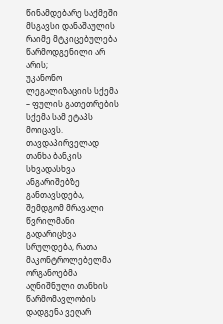წინამდებარე საქმეში მსგავსი დანაშაულის რაიმე მტკიცებულება წარმოდგენილი არ არის;
უკანონო ლეგალიზაციის სქემა – ფულის გათეთრების სქემა სამ ეტაპს მოიცავს. თავდაპირველად თანხა ბანკის სხვადასხვა ანგარიშებზე განთავსდება, შემდგომ მრავალი წვრილმანი გადარიცხვა სრულდება, რათა მაკონტროლებელმა ორგანოებმა აღნიშნული თანხის წარმომავლობის დადგენა ვეღარ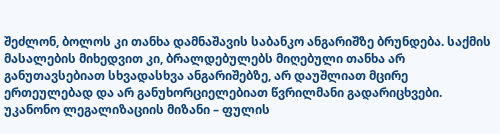შეძლონ, ბოლოს კი თანხა დამნაშავის საბანკო ანგარიშზე ბრუნდება. საქმის მასალების მიხედვით კი, ბრალდებულებს მიღებული თანხა არ განუთავსებიათ სხვადასხვა ანგარიშებზე, არ დაუშლიათ მცირე ერთეულებად და არ განუხორციელებიათ წვრილმანი გადარიცხვები.
უკანონო ლეგალიზაციის მიზანი – ფულის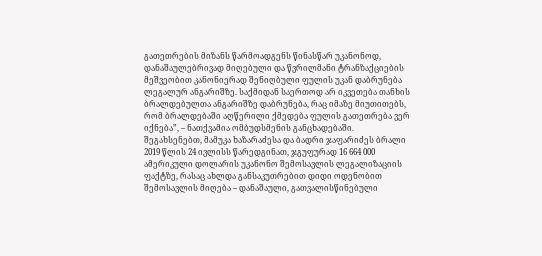გათეთრების მიზანს წარმოადგენს წინასწარ უკანონოდ, დანაშაულებრივად მიღებული და წვრილმანი ტრანზაქციების მეშვეობით კანონიერად შენიღბული ფულის უკან დაბრუნება ლეგალურ ანგარიშზე. საქმიდან საერთოდ არ იკვეთება თანხის ბრალდებულთა ანგარიშზე დაბრუნება, რაც იმაზე მიუთითებს, რომ ბრალდებაში აღწერილი ქმედება ფულის გათეთრება ვერ იქნება”, – ნათქვამია ომბუდსმენის განცხადებაში.
შეგახსენებთ, მამუკა ხაზარაძესა და ბადრი ჯაფარიძეს ბრალი 2019 წლის 24 ივლისს წარედგინათ, ჯგუფურად 16 664 000 ამერიკული დოლარის უკანონო შემოსავლის ლეგალიზაციის ფაქტზე, რასაც ახლდა განსაკუთრებით დიდი ოდენობით შემოსავლის მიღება – დანაშაული, გათვალისწინებული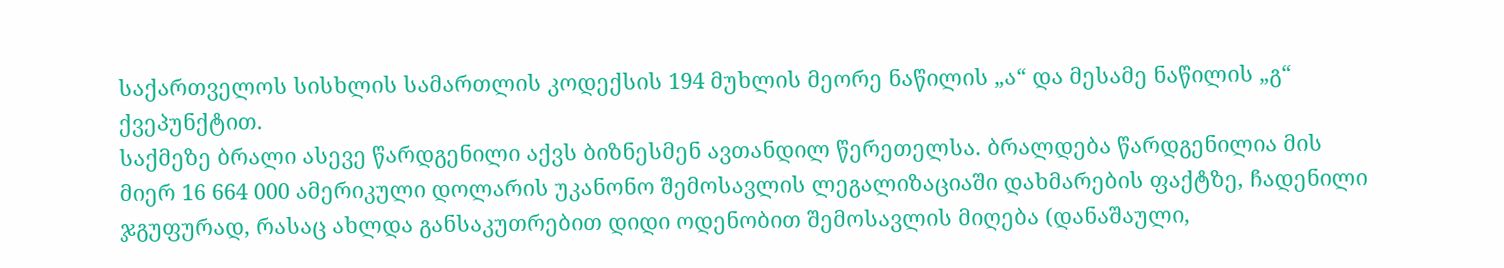საქართველოს სისხლის სამართლის კოდექსის 194 მუხლის მეორე ნაწილის „ა“ და მესამე ნაწილის „გ“ ქვეპუნქტით.
საქმეზე ბრალი ასევე წარდგენილი აქვს ბიზნესმენ ავთანდილ წერეთელსა. ბრალდება წარდგენილია მის მიერ 16 664 000 ამერიკული დოლარის უკანონო შემოსავლის ლეგალიზაციაში დახმარების ფაქტზე, ჩადენილი ჯგუფურად, რასაც ახლდა განსაკუთრებით დიდი ოდენობით შემოსავლის მიღება (დანაშაული,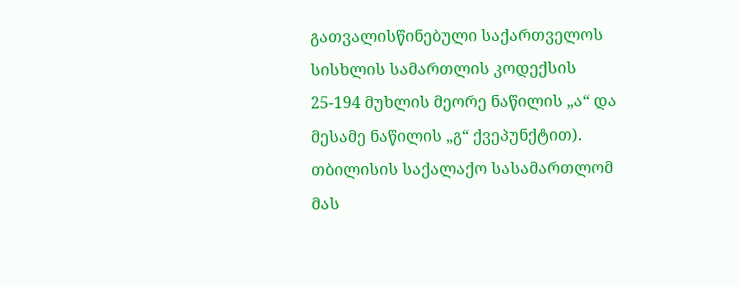გათვალისწინებული საქართველოს სისხლის სამართლის კოდექსის 25-194 მუხლის მეორე ნაწილის „ა“ და მესამე ნაწილის „გ“ ქვეპუნქტით). თბილისის საქალაქო სასამართლომ მას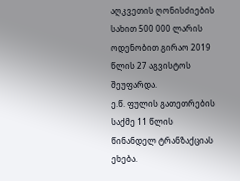აღკვეთის ღონისძიების სახით 500 000 ლარის ოდენობით გირაო 2019 წლის 27 აგვისტოს შეუფარდა.
ე.წ. ფულის გათეთრების საქმე 11 წლის წინანდელ ტრანზაქციას ეხება.